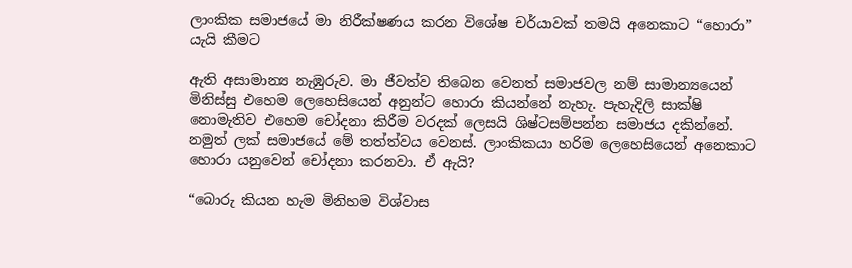ලාංකික සමාජයේ මා නිරීක්ෂණය කරන විශේෂ චර්යාවක් තමයි අනෙකාට “හොරා” යැයි කීමට

ඇති අසාමාන්‍ය නැඹුරුව. මා ජීවත්ව තිබෙන වෙනත් සමාජවල නම් සාමාන්‍යයෙන් මිනිස්සු එහෙම ලෙහෙසියෙන් අනුන්ට හොරා කියන්නේ නැහැ. පැහැදිලි සාක්ෂි නොමැතිව එහෙම චෝදනා කිරීම වරදක් ලෙසයි ශිෂ්ටසම්පන්න සමාජය දකින්නේ. නමුත් ලක් සමාජයේ මේ තත්ත්වය වෙනස්. ලාංකිකයා හරිම ලෙහෙසියෙන් අනෙකාට හොරා යනුවෙන් චෝදනා කරනවා. ඒ ඇයි?

“බොරු කියන හැම මිනිහම විශ්වාස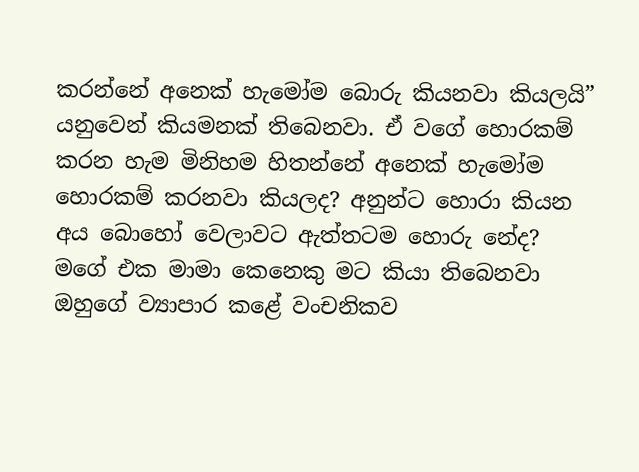කරන්නේ අනෙක් හැමෝම බොරු කියනවා කියලයි” යනුවෙන් කියමනක් තිබෙනවා. ඒ වගේ හොරකම් කරන හැම මිනිහම හිතන්නේ අනෙක් හැමෝම හොරකම් කරනවා කියලද? අනුන්ට හොරා කියන අය බොහෝ වෙලාවට ඇත්තටම හොරු නේද? මගේ එක මාමා කෙනෙකු මට කියා තිබෙනවා ඔහුගේ ව්‍යාපාර කළේ වංචනිකව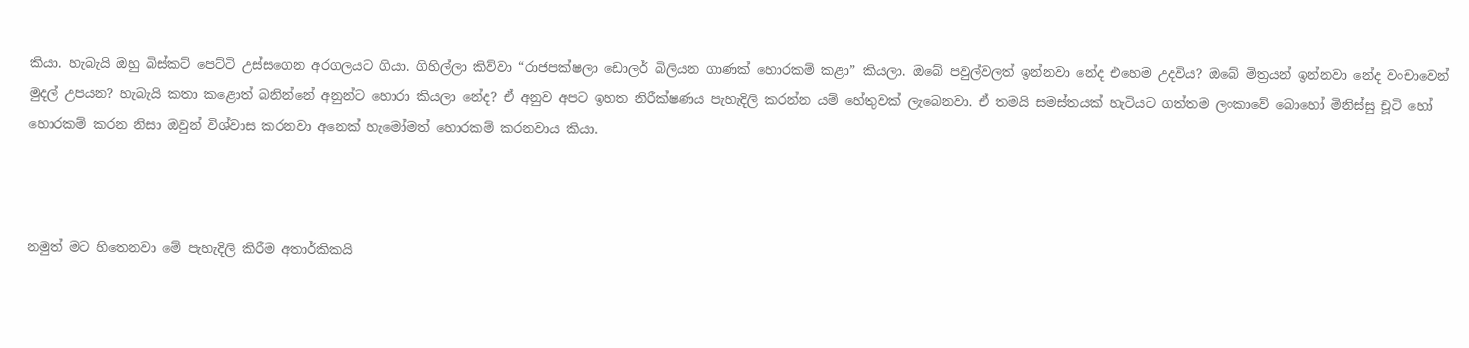කියා. හැබැයි ඔහු බිස්කට් පෙට්ටි උස්සගෙන අරගලයට ගියා. ගිහිල්ලා කිව්වා “රාජපක්ෂලා ඩොලර් බිලියන ගාණක් හොරකම් කළා” කියලා. ඔබේ පවුල්වලත් ඉන්නවා නේද එහෙම උදවිය? ඔබේ මිත්‍රයන් ඉන්නවා නේද වංචාවෙන් මුදල් උපයන? හැබැයි කතා කළොත් බනින්නේ අනුන්ට හොරා කියලා නේද? ඒ අනුව අපට ඉහත නිරීක්ෂණය පැහැදිලි කරන්න යම් හේතුවක් ලැබෙනවා. ඒ තමයි සමස්තයක් හැටියට ගත්තම ලංකාවේ බොහෝ මිනිස්සු චූටි හෝ හොරකම් කරන නිසා ඔවුන් විශ්වාස කරනවා අනෙක් හැමෝමත් හොරකම් කරනවාය කියා.



නමුත් මට හිතෙනවා මේ පැහැදිලි කිරීම අතාර්කිකයි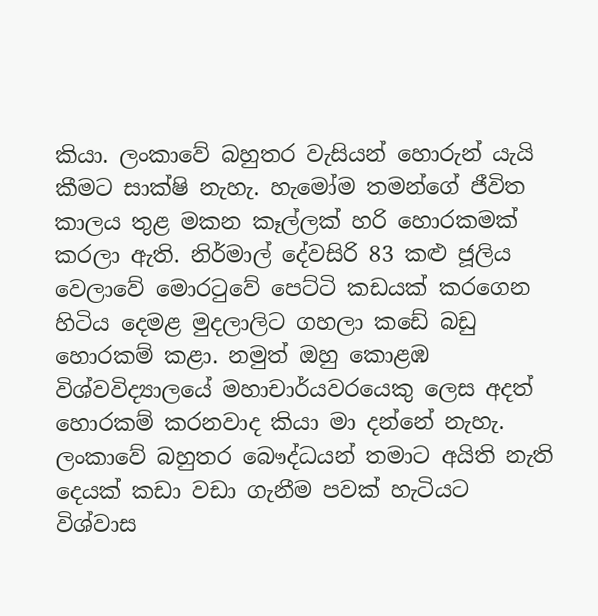කියා. ලංකාවේ බහුතර වැසියන් හොරුන් යැයි කීමට සාක්ෂි නැහැ. හැමෝම තමන්ගේ ජීවිත කාලය තුළ මකන කෑල්ලක් හරි හොරකමක් කරලා ඇති. නිර්මාල් දේවසිරි 83 කළු ජූලිය වෙලාවේ මොරටුවේ පෙට්ටි කඩයක් කරගෙන හිටිය දෙමළ මුදලාලිට ගහලා කඩේ බඩු හොරකම් කළා. නමුත් ඔහු කොළඹ විශ්වවිද්‍යාලයේ මහාචාර්යවරයෙකු ලෙස අදත් හොරකම් කරනවාද කියා මා දන්නේ නැහැ. ලංකාවේ බහුතර බෞද්ධයන් තමාට අයිති නැති දෙයක් කඩා වඩා ගැනීම පවක් හැටියට විශ්වාස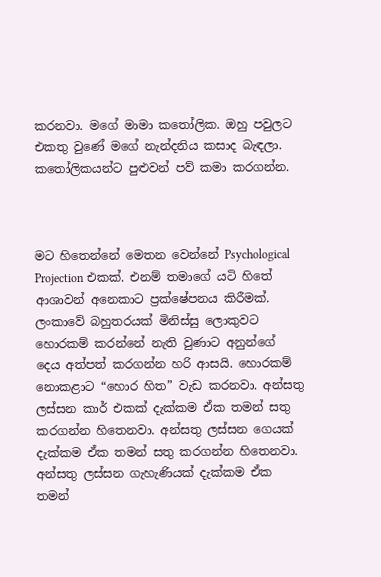කරනවා. මගේ මාමා කතෝලික. ඔහු පවුලට එකතු වුණේ මගේ නැන්දනිය කසාද බැඳලා. කතෝලිකයන්ට පුළුවන් පව් කමා කරගන්න.



මට හිතෙන්නේ මෙතන වෙන්නේ Psychological Projection එකක්. එනම් තමාගේ යටි හිතේ ආශාවන් අනෙකාට ප්‍රක්ෂේපනය කිරීමක්. ලංකාවේ බහුතරයක් මිනිස්සු ලොකුවට හොරකම් කරන්නේ නැති වුණාට අනුන්ගේ දෙය අත්පත් කරගන්න හරි ආසයි. හොරකම් නොකළාට “හොර හිත” වැඩ කරනවා. අන්සතු ලස්සන කාර් එකක් දැක්කම ඒක තමන් සතු කරගන්න හිතෙනවා. අන්සතු ලස්සන ගෙයක් දැක්කම ඒක තමන් සතු කරගන්න හිතෙනවා. අන්සතු ලස්සන ගැහැණියක් දැක්කම ඒක තමන්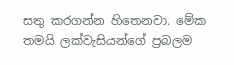සතු කරගන්න හිතෙනවා. මේක තමයි ලක්වැසියන්ගේ ප්‍රබලම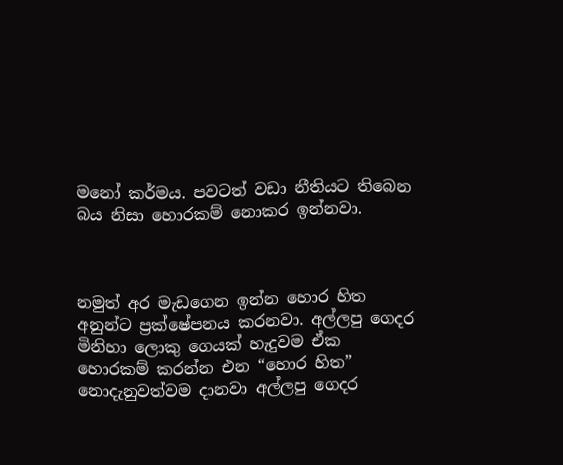මනෝ කර්මය. පවටත් වඩා නීතියට තිබෙන බය නිසා හොරකම් නොකර ඉන්නවා.



නමුත් අර මැඩගෙන ඉන්න හොර හිත අනුන්ට ප්‍රක්ෂේපනය කරනවා. අල්ලපු ගෙදර මිනිහා ලොකු ගෙයක් හැදුවම ඒක හොරකම් කරන්න එන “හොර හිත” නොදැනුවත්වම දානවා අල්ලපු ගෙදර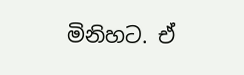මිනිහට. ඒ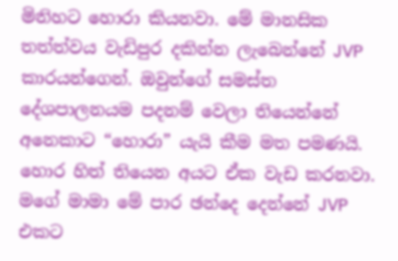මිනිහට හොරා කියනවා. මේ මානසික තත්ත්වය වැඩිපුර දකින්න ලැබෙන්නේ JVP කාරයන්ගෙන්. ඔවුන්ගේ සමස්ත දේශපාලනයම පදනම් වෙලා තියෙන්නේ අනෙකාට “හොරා” යැයි කීම මත පමණයි. හොර හිත් තියෙන අයට ඒක වැඩ කරනවා. මගේ මාමා මේ පාර ඡන්දෙ දෙන්නේ JVP එකට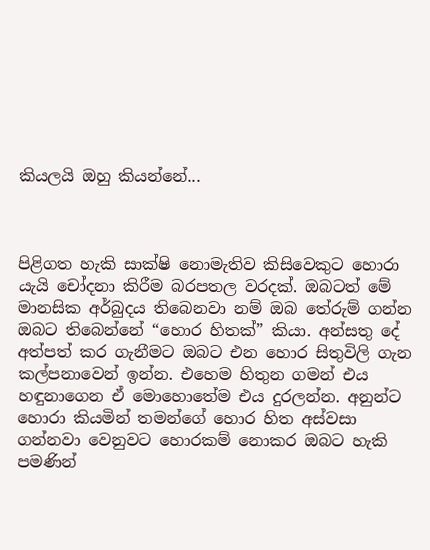කියලයි ඔහු කියන්නේ...



පිළිගත හැකි සාක්ෂි නොමැතිව කිසිවෙකුට හොරා යැයි චෝදනා කිරීම බරපතල වරදක්. ඔබටත් මේ මානසික අර්බුදය තිබෙනවා නම් ඔබ තේරුම් ගන්න ඔබට තිබෙන්නේ “හොර හිතක්” කියා. අන්සතු දේ අත්පත් කර ගැනීමට ඔබට එන හොර සිතුවිලි ගැන කල්පනාවෙන් ඉන්න. එහෙම හිතුන ගමන් එය හඳුනාගෙන ඒ මොහොතේම එය දුරලන්න. අනුන්ට හොරා කියමින් තමන්ගේ හොර හිත අස්වසා ගන්නවා වෙනුවට හොරකම් නොකර ඔබට හැකි පමණින්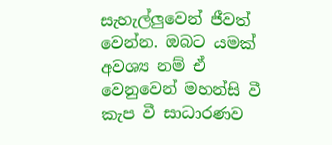සැහැල්ලුවෙන් ජීවත් වෙන්න. ඔබට යමක් අවශ්‍ය නම් ඒ වෙනුවෙන් මහන්සි වී කැප වී සාධාරණව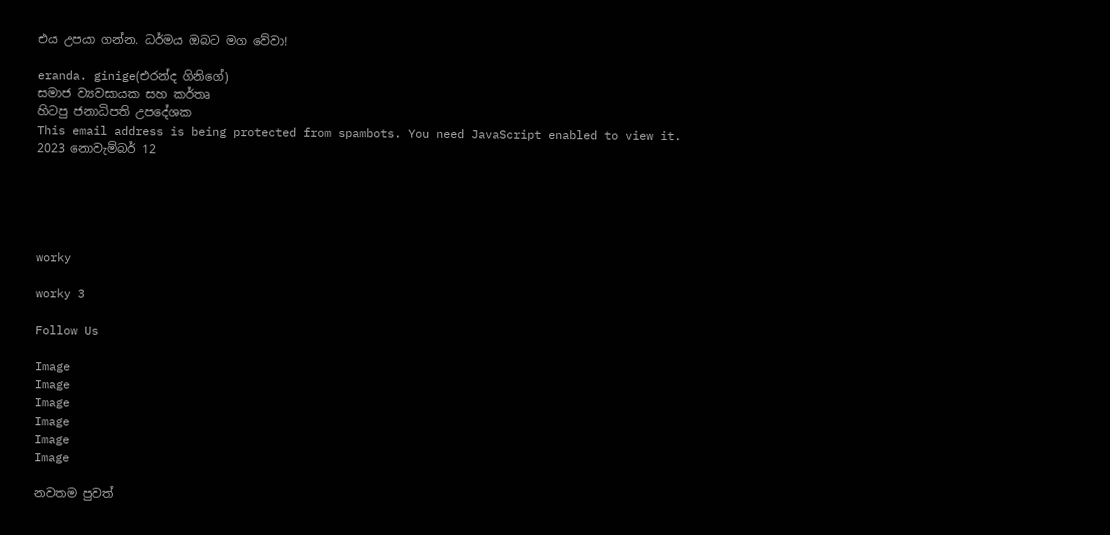එය උපයා ගන්න. ධර්මය ඔබට මග වේවා!

eranda. ginige(එරන්ද ගිනිගේ)
සමාජ ව්‍යවසායක සහ කර්තෘ
හිටපු ජනාධිපති උපදේශක
This email address is being protected from spambots. You need JavaScript enabled to view it.
2023 නොවැම්බර් 12





worky

worky 3

Follow Us

Image
Image
Image
Image
Image
Image

නවතම පුවත්